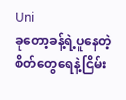Uni
ခုတော့ခန့်ရဲ့ပူနေတဲ့စိတ်တွေရေနဲ့ငြိမ်း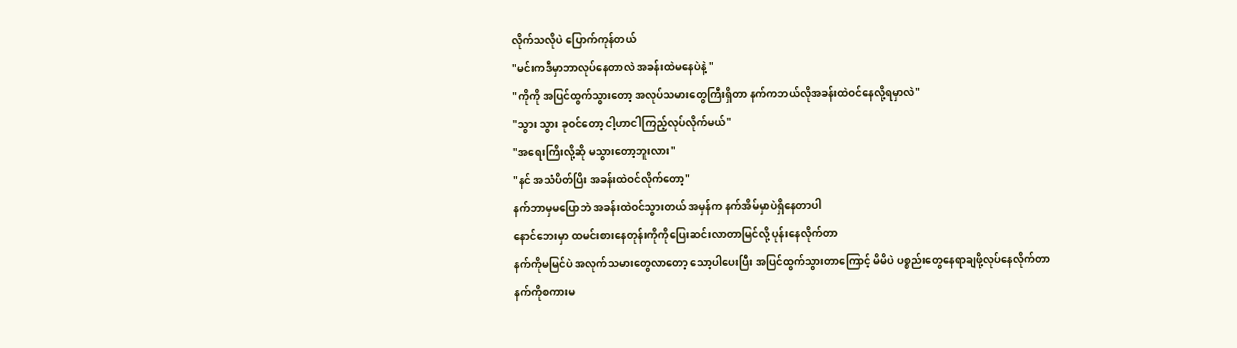လိုက်သလိုပဲ ပြောက်ကုန်တယ်
"မင်းကဒီမှာဘာလုပ်နေတာလဲ အခန်းထဲမနေပဲနဲ့ "
"ကိုကို အပြင်ထွက်သွားတော့ အလုပ်သမားတွေကြီးရှိတာ နက်ကဘယ်လိုအခန်းထဲဝင်နေလို့ရမှာလဲ"
"သွား သွား ခုဝင်တော့ ငါ့ဟာငါကြည့်လုပ်လိုက်မယ်"
"အရေးကြိးလို့ဆို မသွားတော့ဘူးလား"
"နင် အသံပိတ်ပြိး အခန်းထဲဝင်လိုက်တော့"
နက်ဘာမှမပြောဘဲ အခန်းထဲဝင်သွားတယ် အမှန်က နက်အိမ်မှာပဲရှိနေတာပါ
နောင်ဘေးမှာ ထမင်းစားနေတုန်းကိုကိုပြေးဆင်းလာတာမြင်လို့ ပုန်းနေလိုက်တာ
နက်ကိုမမြင်ပဲ အလုက်သမားတွေလာတော့ သော့ပါပေးပြီး အပြင်ထွက်သွားတာကြောင့် မိမိပဲ ပစ္စည်းတွေနေရာချဖို့လုပ်နေလိုက်တာ
နက်ကိုစကားမ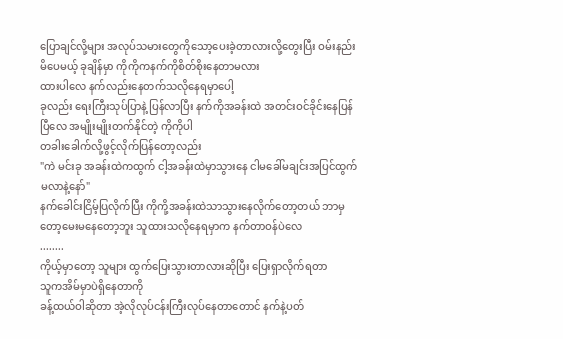ပြောချင်လို့များ အလုပ်သမားတွေကိုသော့ပေးခဲ့တာလားလို့တွေးပြီး ဝမ်းနည်းမိပေမယ့် ခုချိန်မှာ ကိုကိုကနက်ကိုစိတ်စိုးနေတာမလား
ထားပါလေ နက်လည်းနေတက်သလိုနေရမှာပေါ့
ခုလည်း ရေးကြီးသုပ်ပြာနဲ့ ပြန်လာပြီး နက်ကိုအခန်းထဲ အတင်းဝင်ခိုင်းနေပြန်ပြီလေ အမျိုးမျိုးတက်နိုင်တဲ့ ကိုကိုပါ
တခါးခေါက်လို့ဖွင့်လိုက်ပြန်တော့လည်း
"ကဲ မင်းခု အခန်းထဲကထွက် ငါ့အခန်းထဲမှာသွားနေ ငါမခေါ်မချင်းအပြင်ထွက်မလာနဲ့နော်"
နက်ခေါင်းငြိမ့်ပြလိုက်ပြီး ကိုကို့အခန်းထဲသာသွားနေလိုက်တော့တယ် ဘာမှတော့မေးမနေတော့ဘူး သူထားသလိုနေရမှာက နက်တာဝန်ပဲလေ
........
ကိုယ့်မှာတော့ သူများ ထွက်ပြေးသွားတာလားဆိုပြီး ပြေးရှာလိုက်ရတာ
သူကအိမ်မှာပဲရှိနေတာကို
ခန့်ထယ်ဝါဆိုတာ အဲ့လိုလုပ်ငန်းကြီးလုပ်နေတာတောင် နက်နဲ့ပတ်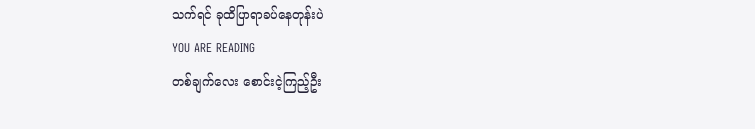သက်ရင် ခုထိပြာရာခပ်နေတုန်းပဲ
YOU ARE READING
တစ်ချက်လေး စောင်းငဲ့ကြည့်ဦး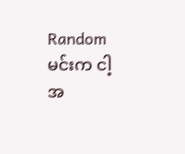Randomမင်းက ငါ့အ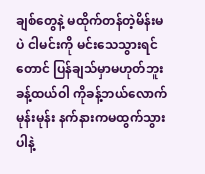ချစ်တွေနဲ့ မထိုက်တန်တဲ့မိန်းမပဲ ငါမင်းကို မင်းသေသွားရင်တောင် ပြန်ချသ်မှာမဟုတ်ဘူး ခန့်ထယ်ဝါ ကိုခန့်ဘယ်လောက်မုန်းမုန်း နက်နားကမထွက်သွားပါနဲ့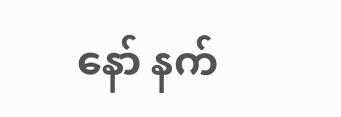နော် နက်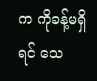က ကိုခန့်မရှိရင် သေ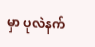မှာ ပုလဲနက်